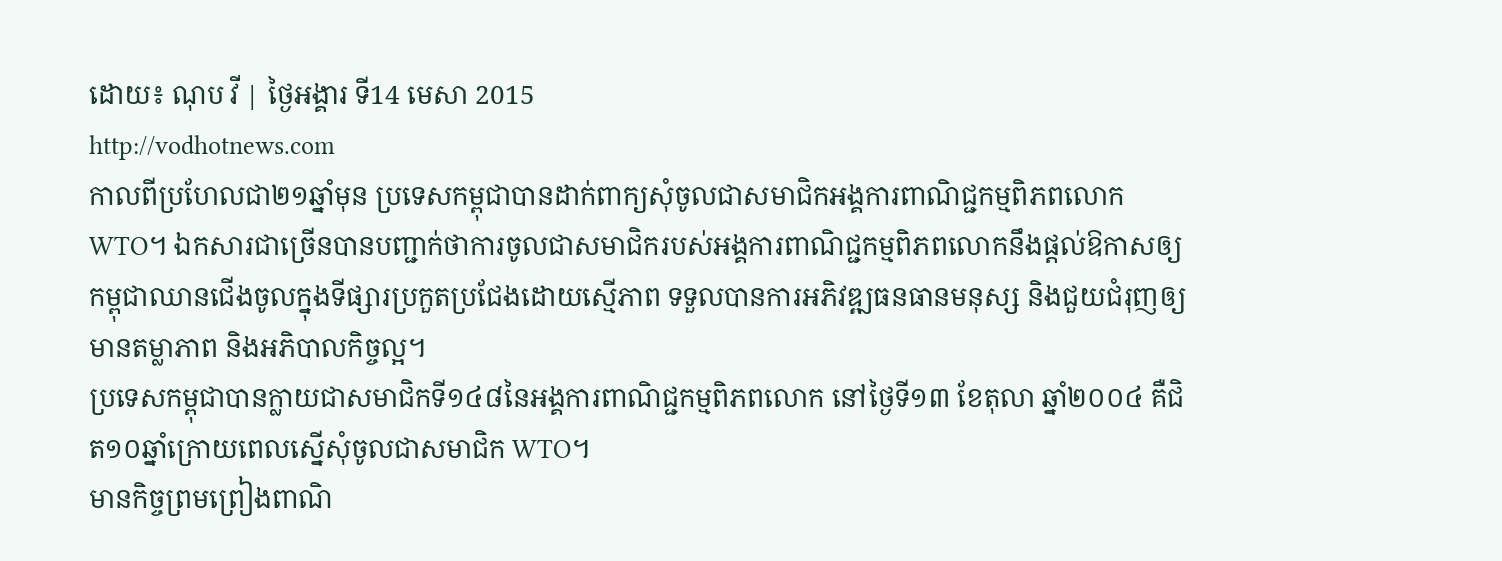ដោយ៖ ណុប វី | ថ្ងៃអង្គារ ទី14 មេសា 2015
http://vodhotnews.com
កាលពីប្រហែលជា២១ឆ្នាំមុន ប្រទេសកម្ពុជាបានដាក់ពាក្យសុំចូលជាសមាជិកអង្គការពាណិជ្ជកម្មពិភពលោក WTO។ ឯកសារជាច្រើនបានបញ្ជាក់ថាការចូលជាសមាជិករបស់អង្គការពាណិជ្ជកម្មពិភពលោកនឹងផ្តល់ឱកាសឲ្យកម្ពុជាឈានជើងចូលក្នុងទីផ្សារប្រកួតប្រជែងដោយស្មើភាព ទទួលបានការអភិវឌ្ឍធនធានមនុស្ស និងជួយជំរុញឲ្យមានតម្លាភាព និងអភិបាលកិច្ចល្អ។
ប្រទេសកម្ពុជាបានក្លាយជាសមាជិកទី១៤៨នៃអង្គការពាណិជ្ជកម្មពិភពលោក នៅថ្ងៃទី១៣ ខែតុលា ឆ្នាំ២០០៤ គឺជិត១០ឆ្នាំក្រោយពេលស្នើសុំចូលជាសមាជិក WTO។
មានកិច្ចព្រមព្រៀងពាណិ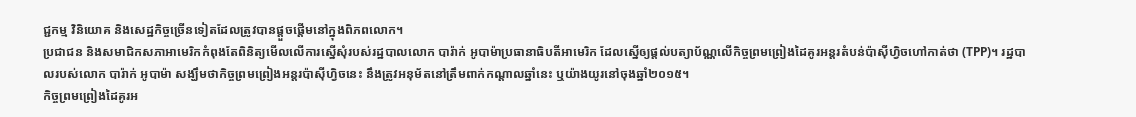ជ្ជកម្ម វិនិយោគ និងសេដ្ឋកិច្ចច្រើនទៀតដែលត្រូវបានផ្តួចផ្តើមនៅក្នុងពិភពលោក។
ប្រជាជន និងសមាជិកសភាអាមេរិកកំពុងតែពិនិត្យមើលលើការស្នើសុំរបស់រដ្ឋបាលលោក បារ៉ាក់ អូបាម៉ាប្រធានាធិបតីអាមេរិក ដែលស្នើឲ្យផ្តល់បត្យាប័ណ្ណលើកិច្ចព្រមព្រៀងដៃគូរអន្តរតំបន់ប៉ាស៊ីហ្វិចហៅកាត់ថា (TPP)។ រដ្ឋបាលរបស់លោក បារ៉ាក់ អូបាម៉ា សង្ឃឹមថាកិច្ចព្រមព្រៀងអន្តរប៉ាស៊ីហ្វិចនេះ នឹងត្រូវអនុម័តនៅត្រឹមពាក់កណ្តាលឆ្នាំនេះ ឬយ៉ាងយូរនៅចុងឆ្នាំ២០១៥។
កិច្ចព្រមព្រៀងដៃគូរអ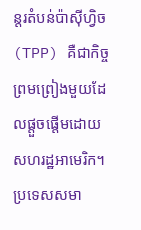ន្តរតំបន់ប៉ាស៊ីហ្វិច (TPP) គឺជាកិច្ចព្រមព្រៀងមួយដែលផ្តួចផ្តើមដោយសហរដ្ឋអាមេរិក។ ប្រទេសសមា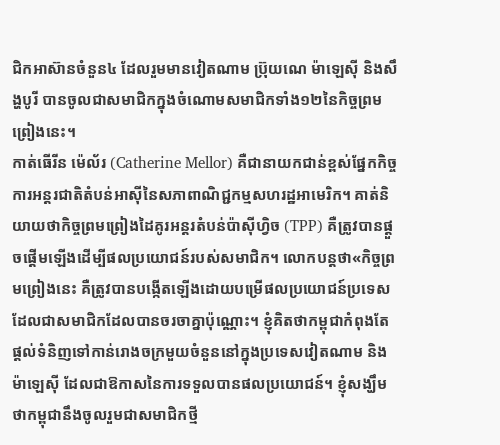ជិកអាស៊ានចំនួន៤ ដែលរួមមានវៀតណាម ប៊្រុយណេ ម៉ាឡេស៊ី និងសឹង្ហបូរី បានចូលជាសមាជិកក្នុងចំណោមសមាជិកទាំង១២នៃកិច្ចព្រមព្រៀងនេះ។
កាត់ធើរីន ម៉េល័រ (Catherine Mellor) គឺជានាយកជាន់ខ្ពស់ផ្នែកកិច្ចការអន្តរជាតិតំបន់អាស៊ីនៃសភាពាណិជ្ជកម្មសហរដ្ឋអាមេរិក។ គាត់និយាយថាកិច្ចព្រមព្រៀងដៃគូរអន្តរតំបន់ប៉ាស៊ីហ្វិច (TPP) គឺត្រូវបានផ្តួចផ្តើមឡើងដើម្បីផលប្រយោជន៍របស់សមាជិក។ លោកបន្តថា«កិច្ចព្រមព្រៀងនេះ គឺត្រូវបានបង្កើតឡើងដោយបម្រើផលប្រយោជន៍ប្រទេសដែលជាសមាជិកដែលបានចរចាគ្នាប៉ុណ្ណោះ។ ខ្ញុំគិតថាកម្ពុជាកំពុងតែផ្តល់ទំនិញទៅកាន់រោងចក្រមួយចំនួននៅក្នុងប្រទេសវៀតណាម និងម៉ាឡេស៊ី ដែលជាឱកាសនៃការទទួលបានផលប្រយោជន៍។ ខ្ញុំសង្ឃឹមថាកម្ពុជានឹងចូលរួមជាសមាជិកថ្មី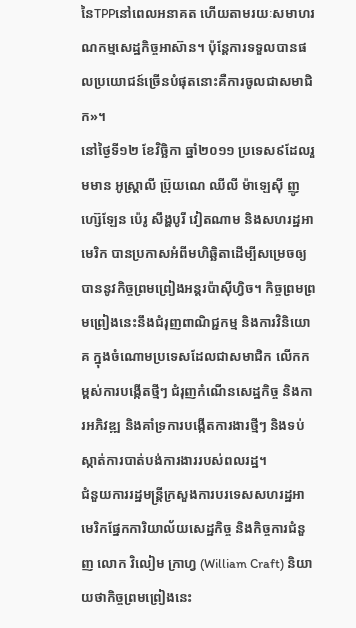នៃTPPនៅពេលអនាគត ហើយតាមរយៈសមាហរណកម្មសេដ្ឋកិច្ចអាស៊ាន។ ប៉ុន្តែការទទួលបានផលប្រយោជន៍ច្រើនបំផុតនោះគឺការចូលជាសមាជិក»។
នៅថ្ងៃទី១២ ខែវិច្ឆិកា ឆ្នាំ២០១១ ប្រទេស៩ដែលរួមមាន អូស្ត្រាលី ប៊្រុយណេ ឈីលី ម៉ាឡេស៊ី ញូហ្ស៊េឡែន ប៉េរូ សឹង្ហបូរី វៀតណាម និងសហរដ្ឋអាមេរិក បានប្រកាសអំពីមហិឆ្ឆិតាដើម្បីសម្រេចឲ្យបាននូវកិច្ចព្រមព្រៀងអន្តរប៉ាស៊ីហ្វិច។ កិច្ចព្រមព្រមព្រៀងនេះនឹងជំរុញពាណិជ្ជកម្ម និងការវិនិយោគ ក្នុងចំណោមប្រទេសដែលជាសមាជិក លើកកម្ពស់ការបង្កើតថ្មីៗ ជំរុញកំណើនសេដ្ឋកិច្ច និងការអភិវឌ្ឍ និងគាំទ្រការបង្កើតការងារថ្មីៗ និងទប់ស្កាត់ការបាត់បង់ការងាររបស់ពលរដ្ឋ។
ជំនួយការរដ្ឋមន្រ្តីក្រសួងការបរទេសសហរដ្ឋអាមេរិកផ្នែកការិយាល័យសេដ្ឋកិច្ច និងកិច្ចការជំនួញ លោក វិលៀម ក្រាហ្វ (William Craft) និយាយថាកិច្ចព្រមព្រៀងនេះ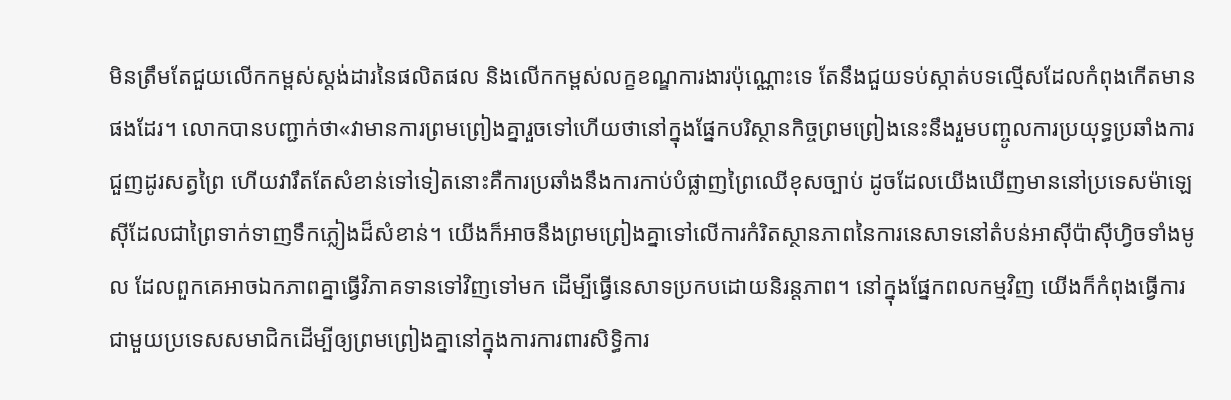មិនត្រឹមតែជួយលើកកម្ពស់ស្តង់ដារនៃផលិតផល និងលើកកម្ពស់លក្ខខណ្ឌការងារប៉ុណ្ណោះទេ តែនឹងជួយទប់ស្កាត់បទល្មើសដែលកំពុងកើតមានផងដែរ។ លោកបានបញ្ជាក់ថា«វាមានការព្រមព្រៀងគ្នារួចទៅហើយថានៅក្នុងផ្នែកបរិស្ថានកិច្ចព្រមព្រៀងនេះនឹងរួមបញ្ចូលការប្រយុទ្ធប្រឆាំងការជួញដូរសត្វព្រៃ ហើយវារឹតតែសំខាន់ទៅទៀតនោះគឺការប្រឆាំងនឹងការកាប់បំផ្លាញព្រៃឈើខុសច្បាប់ ដូចដែលយើងឃើញមាននៅប្រទេសម៉ាឡេស៊ីដែលជាព្រៃទាក់ទាញទឹកភ្លៀងដ៏សំខាន់។ យើងក៏អាចនឹងព្រមព្រៀងគ្នាទៅលើការកំរិតស្ថានភាពនៃការនេសាទនៅតំបន់អាស៊ីប៉ាស៊ីហ្វិចទាំងមូល ដែលពួកគេអាចឯកភាពគ្នាធ្វើវិភាគទានទៅវិញទៅមក ដើម្បីធ្វើនេសាទប្រកបដោយនិរន្តភាព។ នៅក្នុងផ្នែកពលកម្មវិញ យើងក៏កំពុងធ្វើការជាមួយប្រទេសសមាជិកដើម្បីឲ្យព្រមព្រៀងគ្នានៅក្នុងការការពារសិទ្ធិការ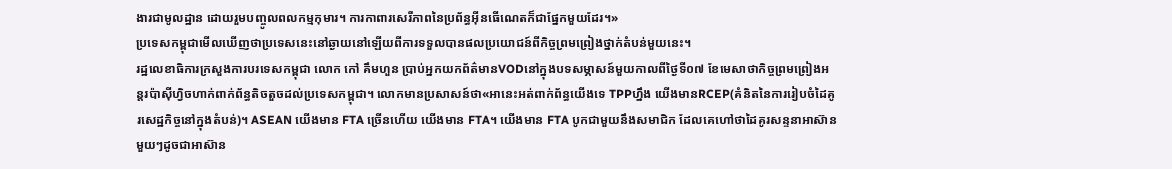ងារជាមូលដ្ឋាន ដោយរួមបញ្ចូលពលកម្មកុមារ។ ការកាពារសេរីភាពនៃប្រព័ន្ធអ៊ីនធើណេតក៏ជាផ្នែកមួយដែរ។»
ប្រទេសកម្ពុជាមើលឃើញថាប្រទេសនេះនៅឆ្ងាយនៅឡើយពីការទទួលបានផលប្រយោជន៍ពីកិច្ចព្រមព្រៀងថ្នាក់តំបន់មួយនេះ។
រដ្ឋលេខាធិការក្រសួងការបរទេសកម្ពុជា លោក កៅ គឹមហួន ប្រាប់អ្នកយកព័ត៌មានVODនៅក្នុងបទសម្ភាសន៍មួយកាលពីថ្ងៃទី០៧ ខែមេសាថាកិច្ចព្រមព្រៀងអន្តរប៉ាស៊ីហ្វិចហាក់ពាក់ព័ន្ធតិចតួចដល់ប្រទេសកម្ពុជា។ លោកមានប្រសាសន៍ថា«អានេះអត់ពាក់ព័ន្ធយើងទេ TPPហ្នឹង យើងមានRCEP(គំនិតនៃការរៀបចំដៃគូរសេដ្ឋកិច្ចនៅក្នុងតំបន់)។ ASEAN យើងមាន FTA ច្រើនហើយ យើងមាន FTA។ យើងមាន FTA បូកជាមួយនឹងសមាជិក ដែលគេហៅថាដៃគូរសន្ទនាអាស៊ានមួយៗដូចជាអាស៊ាន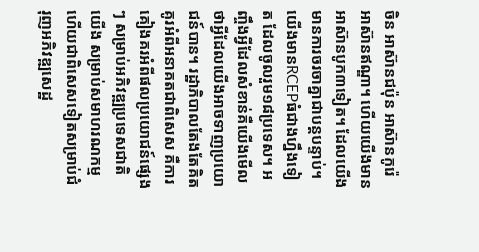ចិន អាស៊ានជប៉ុន អាស៊ានកូរ៉េ អាស៊ានឥណ្ឌា។ ហើយយើងមានអាស៊ានបូក៣ទៀត។ ដែលយើងមានការចរចាគ្នាជាបន្តបន្ទាប់។ យើងមានRCEPធំជាងហ្នឹងទៀត ដែលចូលរួម១៨ប្រទេស។ អញ្ចឹងអ្វីដែលសំខាន់គឺយើងមើលថាអ្វីដែលយើងអាចទាញប្រយោជន៍បាន។ រដ្ឋាភិបាលតែងតែគិតគូរអំពីអនាគតជាពិសេស គឺការគៀងគរអំពីផលប្រយោជន៍ផ្សេងៗ សម្រាប់អភិវឌ្ឍប្រទេសជាតិយើង សម្រាប់សមាហរណកម្ម ហើយជាពិសេសទៀតសម្រាប់ជំរុញអភិវឌ្ឍសេដ្ឋ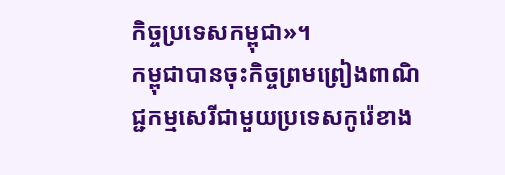កិច្ចប្រទេសកម្ពុជា»។
កម្ពុជាបានចុះកិច្ចព្រមព្រៀងពាណិជ្ជកម្មសេរីជាមួយប្រទេសកូរ៉េខាង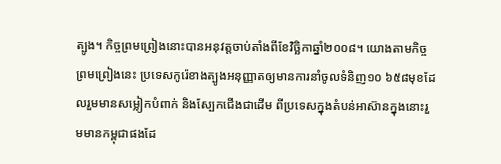ត្បូង។ កិច្ចព្រមព្រៀងនោះបានអនុវត្តចាប់តាំងពីខែវិច្ឆិកាឆ្នាំ២០០៨។ យោងតាមកិច្ចព្រមព្រៀងនេះ ប្រទេសកូរ៉េខាងត្បូងអនុញ្ញាតឲ្យមានការនាំចូលទំនិញ១០ ៦៥៨មុខដែលរួមមានសម្លៀកបំពាក់ និងស្បែកជើងជាដើម ពីប្រទេសក្នុងតំបន់អាស៊ានក្នុងនោះរួមមានកម្ពុជាផងដែ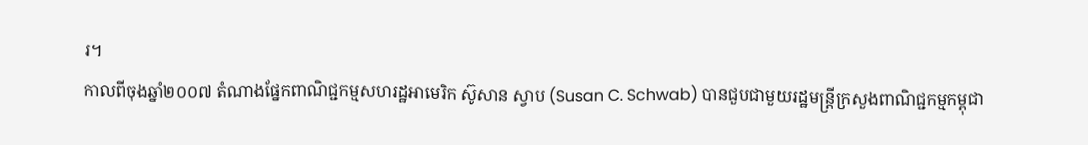រ។
កាលពីចុងឆ្នាំ២០០៧ តំណាងផ្នែកពាណិជ្ជកម្មសហរដ្ឋអាមេរិក ស៊ូសាន ស្វាប (Susan C. Schwab) បានជួបជាមួយរដ្ឋមន្រ្តីក្រសួងពាណិជ្ជកម្មកម្ពុជា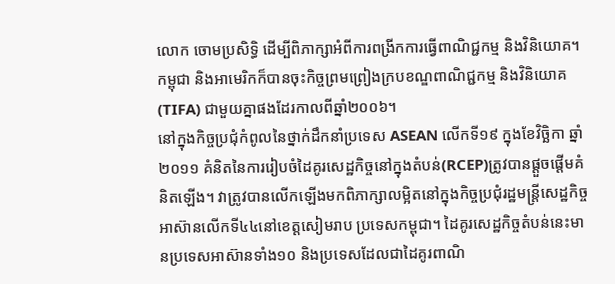លោក ចោមប្រសិទ្ធិ ដើម្បីពិភាក្សាអំពីការពង្រីកការធ្វើពាណិជ្ជកម្ម និងវិនិយោគ។ កម្ពុជា និងអាមេរិកក៏បានចុះកិច្ចព្រមព្រៀងក្របខណ្ឌពាណិជ្ជកម្ម និងវិនិយោគ (TIFA) ជាមួយគ្នាផងដែរកាលពីឆ្នាំ២០០៦។
នៅក្នុងកិច្ចប្រជុំកំពូលនៃថ្នាក់ដឹកនាំប្រទេស ASEAN លើកទី១៩ ក្នុងខែវិច្ឆិកា ឆ្នាំ២០១១ គំនិតនៃការរៀបចំដៃគូរសេដ្ឋកិច្ចនៅក្នុងតំបន់(RCEP)ត្រូវបានផ្តួចផ្តើមគំនិតឡើង។ វាត្រូវបានលើកឡើងមកពិភាក្សាលម្អិតនៅក្នុងកិច្ចប្រជុំរដ្ឋមន្រ្តីសេដ្ឋកិច្ចអាស៊ានលើកទី៤៤នៅខេត្តសៀមរាប ប្រទេសកម្ពុជា។ ដៃគូរសេដ្ឋកិច្ចតំបន់នេះមានប្រទេសអាស៊ានទាំង១០ និងប្រទេសដែលជាដៃគូរពាណិ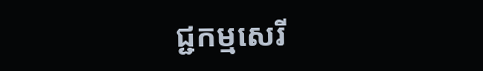ជ្ជកម្មសេរី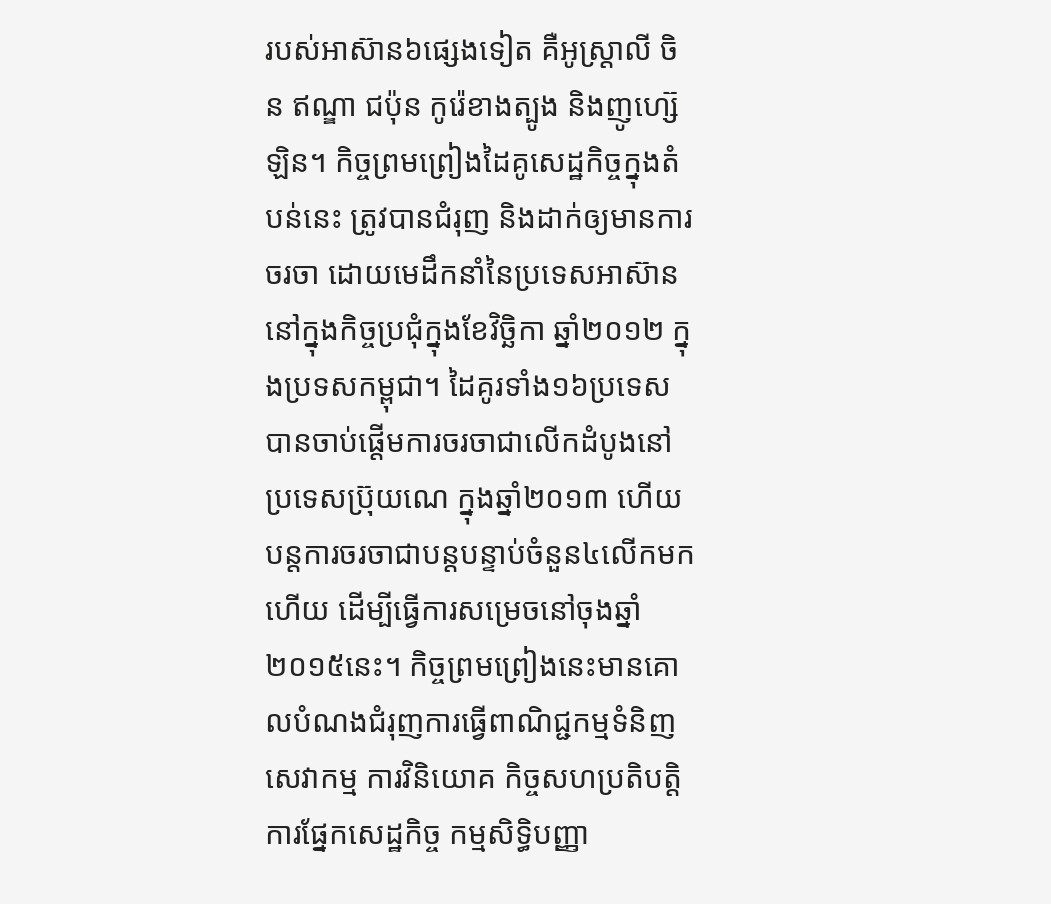របស់អាស៊ាន៦ផ្សេងទៀត គឺអូស្ត្រាលី ចិន ឥណ្ឌា ជប៉ុន កូរ៉េខាងត្បូង និងញូហ្ស៊េឡិន។ កិច្ចព្រមព្រៀងដៃគូសេដ្ឋកិច្ចក្នុងតំបន់នេះ ត្រូវបានជំរុញ និងដាក់ឲ្យមានការចរចា ដោយមេដឹកនាំនៃប្រទេសអាស៊ាននៅក្នុងកិច្ចប្រជុំក្នុងខែវិច្ឆិកា ឆ្នាំ២០១២ ក្នុងប្រទសកម្ពុជា។ ដៃគូរទាំង១៦ប្រទេសបានចាប់ផ្តើមការចរចាជាលើកដំបូងនៅប្រទេសប្រ៊ុយណេ ក្នុងឆ្នាំ២០១៣ ហើយបន្តការចរចាជាបន្តបន្ទាប់ចំនួន៤លើកមកហើយ ដើម្បីធ្វើការសម្រេចនៅចុងឆ្នាំ២០១៥នេះ។ កិច្ចព្រមព្រៀងនេះមានគោលបំណងជំរុញការធ្វើពាណិជ្ជកម្មទំនិញ សេវាកម្ម ការវិនិយោគ កិច្ចសហប្រតិបត្តិការផ្នែកសេដ្ឋកិច្ច កម្មសិទ្ធិបញ្ញា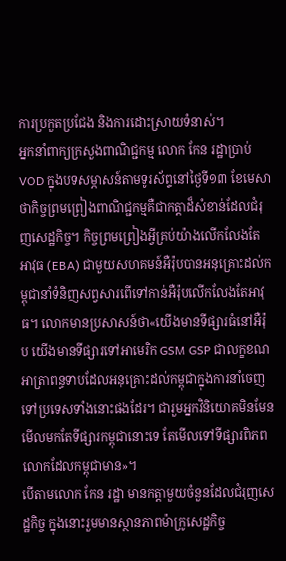ការប្រកួតប្រជែង និងការដោះស្រាយទំនាស់។
អ្នកនាំពាក្យក្រសួងពាណិជ្ជកម្ម លោក កែន រដ្ឋាប្រាប់VOD ក្នុងបទសម្ភាសន៍តាមទូរស័ព្ទនៅថ្ងៃទី១៣ ខែមេសា ថាកិច្ចព្រមព្រៀងពាណិជ្ជកម្មគឺជាកត្តាដ៏សំខាន់ដែលជំរុញសេដ្ឋកិច្ច។ កិច្ចព្រមព្រៀងអ្វីគ្រប់យ៉ាងលើកលែងតែអាវុធ (EBA) ជាមួយសហគមន៍អឺរ៉ុបបានអនុគ្រោះដល់កម្ពុជានាំទំនិញសព្វសារពើទៅកាន់អឺរ៉ុបលើកលែងតែអាវុធ។ លោកមានប្រសាសន៍ថា«យើងមានទីផ្សារធំនៅអឺរ៉ុប យើងមានទីផ្សារទៅអាមេរិក GSM GSP ជាលក្ខខណអាត្រាពន្ធទាបដែលអនុគ្រោះដល់កម្ពុជាក្នុងការនាំចេញទៅប្រទេសទាំងនោះផងដែរ។ ជារួមអ្នកវិនិយោគមិនមែនមើលមកតែទីផ្សារកម្ពុជានោះទេ តែមើលទៅទីផ្សារពិភពលោកដែលកម្ពុជាមាន»។
បើតាមលោក កែន រដ្ឋា មានកត្តាមួយចំនួនដែលជំរុញសេដ្ឋកិច្ច ក្នុងនោះរួមមានស្ថានភាពម៉ាក្រូសេដ្ឋកិច្ច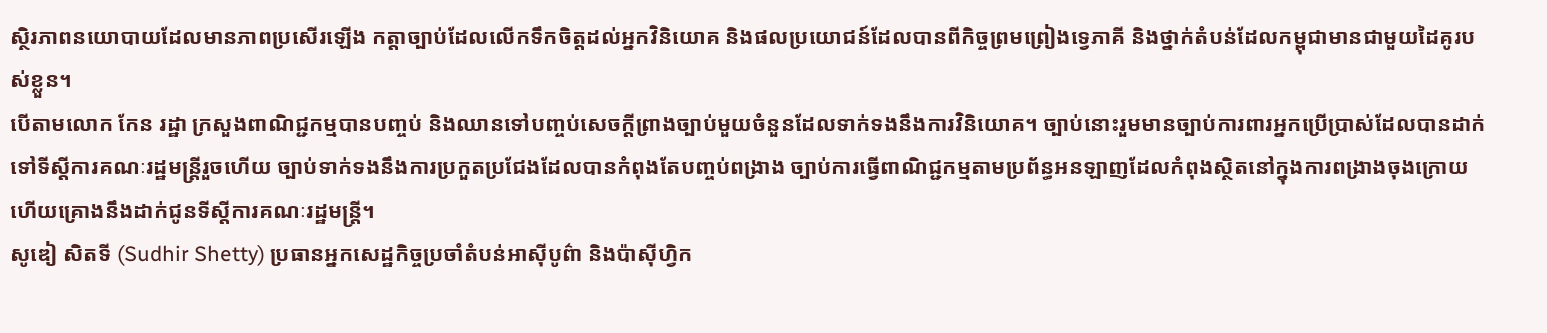ស្ថិរភាពនយោបាយដែលមានភាពប្រសើរឡើង កត្តាច្បាប់ដែលលើកទឹកចិត្តដល់អ្នកវិនិយោគ និងផលប្រយោជន៍ដែលបានពីកិច្ចព្រមព្រៀងទ្វេភាគី និងថ្នាក់តំបន់ដែលកម្ពុជាមានជាមួយដៃគូរបស់ខ្លួន។
បើតាមលោក កែន រដ្ឋា ក្រសួងពាណិជ្ជកម្មបានបញ្ចប់ និងឈានទៅបញ្ចប់សេចក្តីព្រាងច្បាប់មួយចំនួនដែលទាក់ទងនឹងការវិនិយោគ។ ច្បាប់នោះរួមមានច្បាប់ការពារអ្នកប្រើប្រាស់ដែលបានដាក់ទៅទីស្តីការគណៈរដ្ឋមន្រ្តីរួចហើយ ច្បាប់ទាក់ទងនឹងការប្រកួតប្រជែងដែលបានកំពុងតែបញ្ចប់ពង្រាង ច្បាប់ការធ្វើពាណិជ្ជកម្មតាមប្រព័ន្ធអនឡាញដែលកំពុងស្ថិតនៅក្នុងការពង្រាងចុងក្រោយ ហើយគ្រោងនឹងដាក់ជូនទីស្តីការគណៈរដ្ឋមន្រ្តី។
សូឌៀ សិតទី (Sudhir Shetty) ប្រធានអ្នកសេដ្ឋកិច្ចប្រចាំតំបន់អាស៊ីបូព៌ា និងប៉ាស៊ីហ្វិក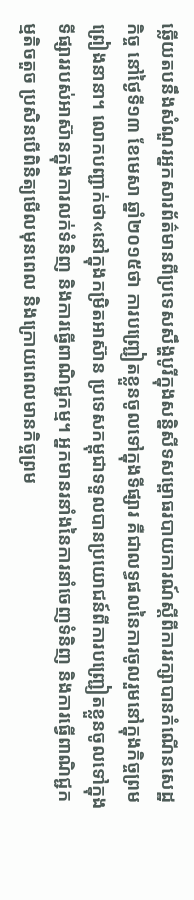ឆ្លើយតបនឹងសំណួរអ្នកសារព័ត៌មានពីប្រទេសសឹង្ហបូរីក្នុងសន្និសីទសម្ពោធរបាយការណ៍ស្តីពីការរក្សាបានកំណើនសេដ្ឋកិច្ច នៅថ្ងៃទី១៣ ខែមេសា ឆ្នាំ២០១៥ថា ការបញ្ជ្រៀតខ្លួនចូលទៅក្នុងទីផ្សារ គឺជាលទ្ធផលនៃការចូលរួមនៅក្នុងកិច្ចព្រមព្រៀងនានា។ លោកបញ្ជាក់ថា«នៅក្នុងកម្រិតអាស៊ាន ប្រទេសកម្ពុជាទទួលបានប្រយោជន៍ពីការបញ្ជ្រៀតខ្លួនចូលទៅក្នុងទីផ្សាររបស់អាស៊ានក្នុងការលក់ទំនិញ និងការធ្វើពាណិជ្ជកម្ម។ អ្នកមានរនាំងនៃការនាំចេញទំនិញ និងការធ្វើពាណិជ្ជកម្មតិចតួច ប្រសិនបើពិនិត្យមើលមុនពេល និងក្រោយពេលមានកិច្ចព្រម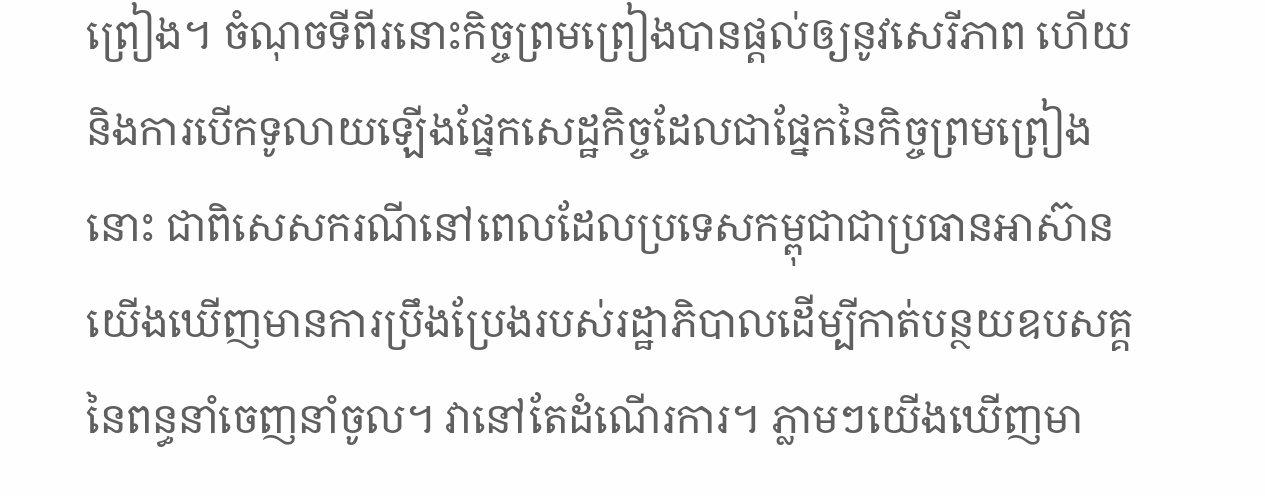ព្រៀង។ ចំណុចទីពីរនោះកិច្ចព្រមព្រៀងបានផ្តល់ឲ្យនូវសេរីភាព ហើយនិងការបើកទូលាយឡើងផ្នែកសេដ្ឋកិច្ចដែលជាផ្នែកនៃកិច្ចព្រមព្រៀងនោះ ជាពិសេសករណីនៅពេលដែលប្រទេសកម្ពុជាជាប្រធានអាស៊ាន យើងឃើញមានការប្រឹងប្រែងរបស់រដ្ឋាភិបាលដើម្បីកាត់បន្ថយឧបសគ្គនៃពន្ធនាំចេញនាំចូល។ វានៅតែដំណើរការ។ ភ្លាមៗយើងឃើញមា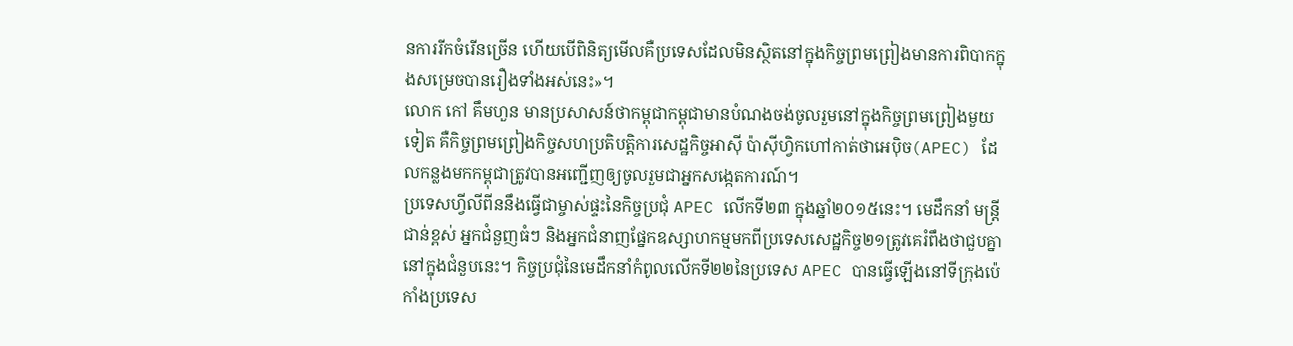នការរីកចំរើនច្រើន ហើយបើពិនិត្យមើលគឺប្រទេសដែលមិនស្ថិតនៅក្នុងកិច្ចព្រមព្រៀងមានការពិបាកក្នុងសម្រេចបានរឿងទាំងអស់នេះ»។
លោក កៅ គឹមហួន មានប្រសាសន៍ថាកម្ពុជាកម្ពុជាមានបំណងចង់ចូលរួមនៅក្នុងកិច្ចព្រមព្រៀងមួយទៀត គឺកិច្ចព្រមព្រៀងកិច្ចសហប្រតិបត្តិការសេដ្ឋកិច្ចអាស៊ី ប៉ាស៊ីហ្វិកហៅកាត់ថាអេប៉ិច(APEC) ដែលកន្លងមកកម្ពុជាត្រូវបានអញ្ជើញឲ្យចូលរួមជាអ្នកសង្កេតការណ៍។
ប្រទេសហ្វីលីពីននឹងធ្វើជាម្ចាស់ផ្ទះនៃកិច្ចប្រជុំ APEC លើកទី២៣ ក្នុងឆ្នាំ២០១៥នេះ។ មេដឹកនាំ មន្រ្តីជាន់ខ្ពស់ អ្នកជំនួញធំៗ និងអ្នកជំនាញផ្នែកឧស្សាហកម្មមកពីប្រទេសសេដ្ឋកិច្ច២១ត្រូវគេរំពឹងថាជួបគ្នានៅក្នុងជំនួបនេះ។ កិច្ចប្រជុំនៃមេដឹកនាំកំពូលលើកទី២២នៃប្រទេស APEC បានធ្វើឡើងនៅទីក្រុងប៉េកាំងប្រទេស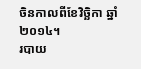ចិនកាលពីខែវិច្ឆិកា ឆ្នាំ២០១៤។
របាយ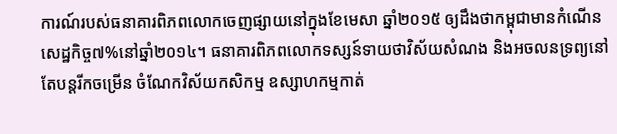ការណ៍របស់ធនាគារពិភពលោកចេញផ្សាយនៅក្នុងខែមេសា ឆ្នាំ២០១៥ ឲ្យដឹងថាកម្ពុជាមានកំណើនសេដ្ឋកិច្ច៧%នៅឆ្នាំ២០១៤។ ធនាគារពិភពលោកទស្សន៍ទាយថាវិស័យសំណង និងអចលនទ្រព្យនៅតែបន្តរីកចម្រើន ចំណែកវិស័យកសិកម្ម ឧស្សាហកម្មកាត់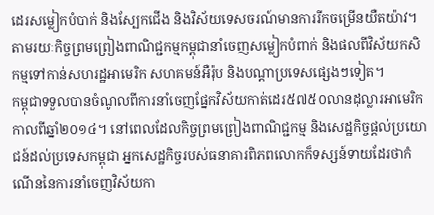ដេរសម្លៀកបំបាក់ និងស្បែកជើង និងវិស័យទេសចរណ៍មានការរីកចម្រើនយឺតយ៉ាវ។ តាមរយៈកិច្ចព្រមព្រៀងពាណិជ្ជកម្មកម្ពុជានាំចេញសម្លៀកបំពាក់ និងផលពីវិស័យកសិកម្មទៅកាន់សហរដ្ឋអាមេរិក សហគមន៍អឺរ៉ុប និងបណ្តាប្រទេសផ្សេងៗទៀត។
កម្ពុជាទទួលបានចំណូលពីការនាំចេញផ្នែកវិស័យកាត់ដេរ៥៧៥០លានដុល្លារអាមេរិកកាលពីឆ្នាំ២០១៤។ នៅពេលដែលកិច្ចព្រមព្រៀងពាណិជ្ជកម្ម និងសេដ្ឋកិច្ចផ្តល់ប្រយោជន៍ដល់ប្រទេសកម្ពុជា អ្នកសេដ្ឋកិច្ចរបស់ធនាគារពិភពលោកក៏ទស្សន៍ទាយដែរថាកំណើននៃការនាំចេញវិស័យកា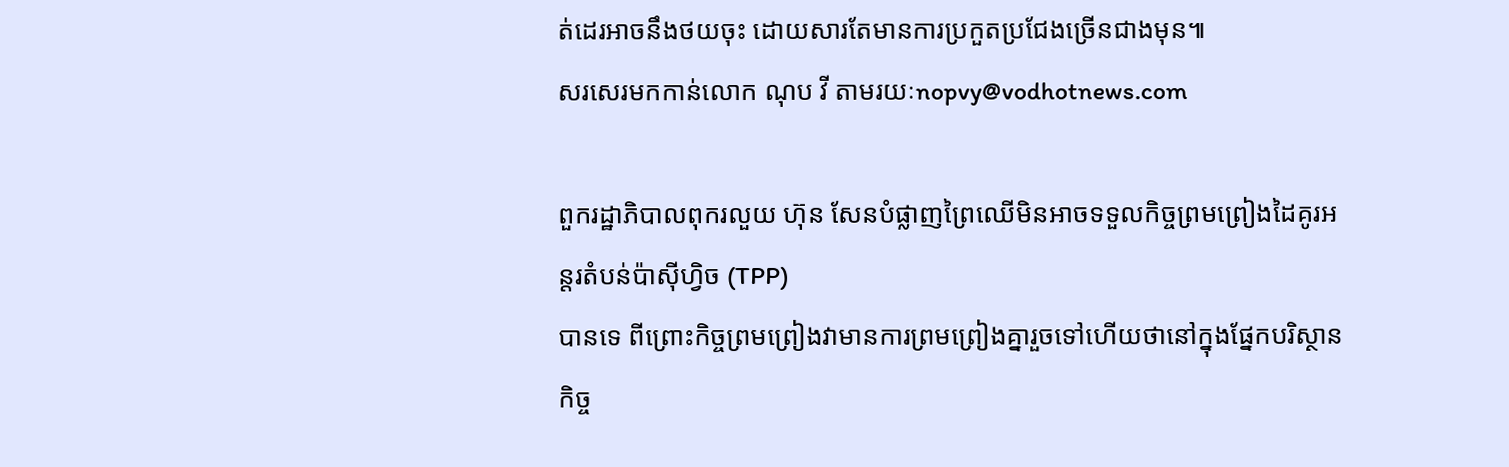ត់ដេរអាចនឹងថយចុះ ដោយសារតែមានការប្រកួតប្រជែងច្រើនជាងមុន៕
សរសេរមកកាន់លោក ណុប វី តាមរយៈnopvy@vodhotnews.com

ពួករដ្ឋាភិបាលពុករលួយ ហ៊ុន សែនបំផ្លាញព្រៃឈើមិនអាចទទួលកិច្ចព្រមព្រៀងដៃគូរអន្តរតំបន់ប៉ាស៊ីហ្វិច (TPP)
បានទេ ពីព្រោះកិច្ចព្រមព្រៀងវាមានការព្រមព្រៀងគ្នារួចទៅហើយថានៅក្នុងផ្នែកបរិស្ថានកិច្ច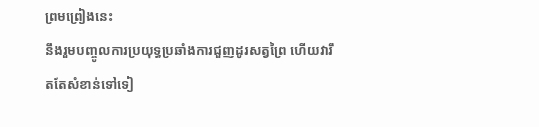ព្រមព្រៀងនេះ
នឹងរួមបញ្ចូលការប្រយុទ្ធប្រឆាំងការជួញដូរសត្វព្រៃ ហើយវារឹតតែសំខាន់ទៅទៀ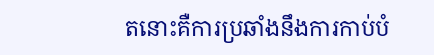តនោះគឺការប្រឆាំងនឹងការកាប់បំ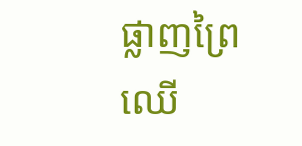ផ្លាញព្រៃឈើ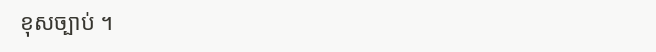ខុសច្បាប់ ។